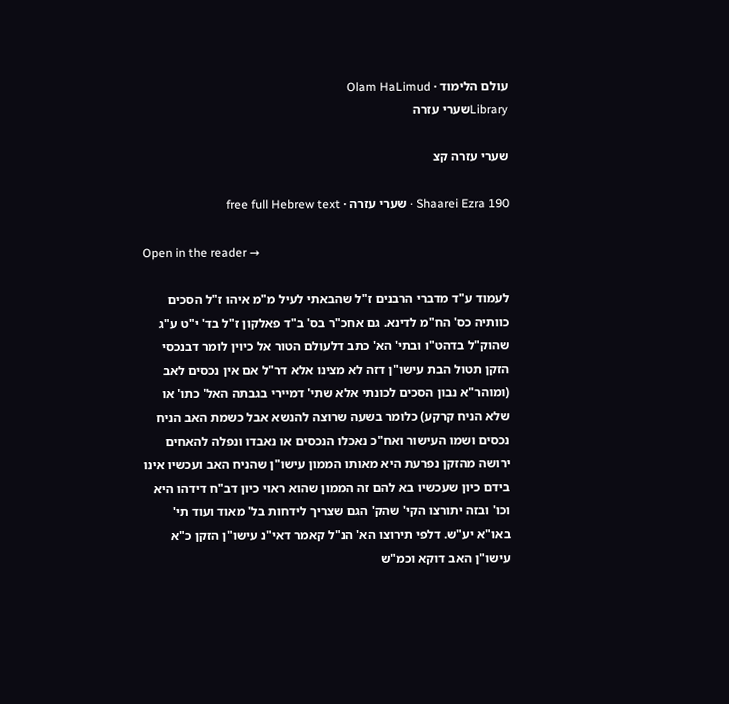עולם הלימוד · Olam HaLimud
Libraryשערי עזרה

שערי עזרה קצ

Shaarei Ezra 190 · שערי עזרה · free full Hebrew text

Open in the reader →

לעמוד ע"ד מדברי הרבנים ז"ל שהבאתי לעיל מ"מ איהו ז"ל הסכים כוותיה כס' הח"מ לדינא. גם אחכ"ר בס' ב"ד פאלקון ז"ל בד' י"ט ע"ג שהוק"ל בדהט"ו ובתי' הא' כתב דלעולם הטור אל כיוין לומר דבנכסי הזקן תטול הבת עישו"ן דזה לא מצינו אלא דר"ל אם אין נכסים לאב (ומוהר"א נבון הסכים לכונתי אלא שתי' דמיירי בגבתה האל' כתו' או שלא הניח קרקע) כלומר בשעה שרוצה להנשא אבל כשמת האב הניח נכסים ושמו העישור ואח"כ נאכלו הנכסים או נאבדו ונפלה להאחים ירושה מהזקן נפרעת היא מאותו הממון עישו"ן שהניח האב ועכשיו אינו בידם כיון שעכשיו בא להם זה הממון שהוא ראוי כיון דב"ח דידהו היא וכו' ובזה יתורצו הקי' שהק' הגם שצריך לידחות בל' מאוד ועוד תי' באו"א יע"ש. דלפי תירוצו הא' הנ"ל קאמר דאי"נ עישו"ן הזקן כ"א עישו"ן האב דוקא וכמ"ש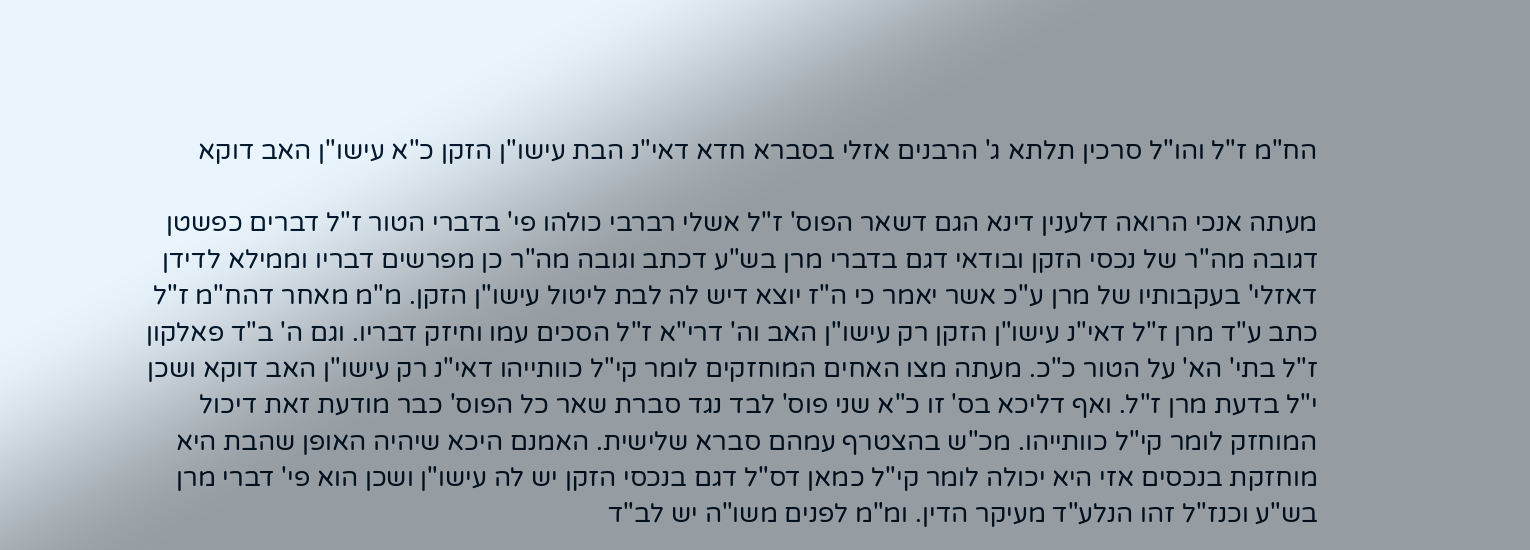הח"מ ז"ל והו"ל סרכין תלתא ג' הרבנים אזלי בסברא חדא דאי"נ הבת עישו"ן הזקן כ"א עישו"ן האב דוקא

מעתה אנכי הרואה דלענין דינא הגם דשאר הפוס' ז"ל אשלי רברבי כולהו פי' בדברי הטור ז"ל דברים כפשטן דגובה מה"ר של נכסי הזקן ובודאי דגם בדברי מרן בש"ע דכתב וגובה מה"ר כן מפרשים דבריו וממילא לדידן דאזלי' בעקבותיו של מרן ע"כ אשר יאמר כי ה"ז יוצא דיש לה לבת ליטול עישו"ן הזקן. מ"מ מאחר דהח"מ ז"ל כתב ע"ד מרן ז"ל דאי"נ עישו"ן הזקן רק עישו"ן האב וה' דרי"א ז"ל הסכים עמו וחיזק דבריו. וגם ה' ב"ד פאלקון ז"ל בתי' הא' על הטור כ"כ. מעתה מצו האחים המוחזקים לומר קי"ל כוותייהו דאי"נ רק עישו"ן האב דוקא ושכן י"ל בדעת מרן ז"ל. ואף דליכא בס' זו כ"א שני פוס' לבד נגד סברת שאר כל הפוס' כבר מודעת זאת דיכול המוחזק לומר קי"ל כוותייהו. מכ"ש בהצטרף עמהם סברא שלישית. האמנם היכא שיהיה האופן שהבת היא מוחזקת בנכסים אזי היא יכולה לומר קי"ל כמאן דס"ל דגם בנכסי הזקן יש לה עישו"ן ושכן הוא פי' דברי מרן בש"ע וכנז"ל זהו הנלע"ד מעיקר הדין. ומ"מ לפנים משו"ה יש לב"ד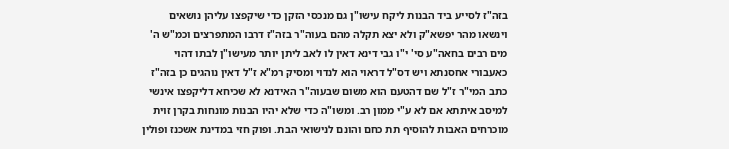בזה"ז לסייע ביד הבנות ליקח עישו"ן גם מנכסי הזקן כדי שיקפצו עליהן נושאים וינשאו מהר יפשא"ק ולא יצא תקלה מהם בעוה"ר בזה"ז דרבו המתפרצים וכמ"ש ה' מים רבים בחאה"ע סי' י"ו גבי דינא דאין לו לאב ליתן יותר מעישו"ן לבתו דהוי כאעבורי אחסנתא ויש דס"ל דראוי הוא לנדוי ומסיק רמ"א ז"ל דאין נוהגים כן בזה"ז כתב המי"ר ז"ל שם דהטעם הוא משום שבעוה"ר האידנא לא שכיחא דליקפצו אינשי למיסב איתתא אם לא ע"י ממון רב. ומשו"ה כדי שלא יהיו הבנות מונחות בקרן זוית מוכרחים האבות להוסיף תת כחם והונם לנישואי הבת. ופוק חזי במדינת אשכנז ופולין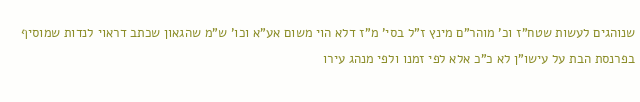שנוהגים לעשות שטח"ז וכ' מוהר"ם מינץ ז"ל בסי' מ"ז דלא הוי משום אע"א וכו' ש"מ שהגאון שכתב דראוי לנדות שמוסיף בפרנסת הבת על עישו"ן לא כ"כ אלא לפי זמנו ולפי מנהג עירו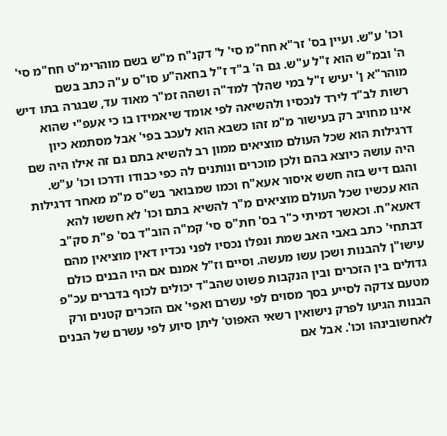וכו' ע"ש. ועיין בס' זר"א חח"מ סי' ל' דקנ"ח מ"ש בשם מוהרימ"ט חח"מ סי' ה' ובמ"ש הוא ז"ל ע"ש. גם ה' ב"ד ז"ל בחאה"ע סו"ס ע"ה כתב בשם מוהר"א ן' יעיש ז"ל במי שהלך למד"ה ושהה זמ"ר מאוד עד, שבגרה בתו דיש רשות לב"ד לירד לנכסיו ולהשיאה לפי אומד שיאמידו בו כי אעפ"י שהוא אינו מחויב רק בעישור מ"מ זהו כשבא הוא לעכב בפי' אבל מסתמא כיון דרגילות הוא שכל העולם מוציאים ממון רב להשיא בתם גם זה אילו היה שם היה עושה כיוצא בהם ולכן מוכרים ונותנים לה כפי כבודו ודרכו וכו' ע"ש. והגם דיש בזה חשש איסור אעא"ח וכמו שמבואר בש"ס מ"מ מאחר דרגילות הוא עכשיו שכל העולם מוציאים מ"ר להשיא בתם וכו' לא חששו להא דאעא"ח. וכאשר דמיתי כ"ר בס' חת"ס סי' קמ"ה הוב"ד בס' פ"ת סק"ב דבתחי' כתב באבי האב שמת ונפלו נכסיו לפני נכדיו דאין מוציאין מהם עישו"ן להבנות ושכן עשו מעשה. וסיים וז"ל אמנם אם היו הבנים כולם גדולים בין הזכרים ובין הנקבות פשוט שהב"ד יכולים לכוף בדברים עכ"פ מטעם צדקה לסייע בסך מסוים לפי עשרם ואפי' אם הזכרים קטנים ורק הבנות הגיעו לפרק נישואין רשאי האפוט' ליתן סיוע לפי עשרם של הבנים לאחשובינהו וכו'. אבל אם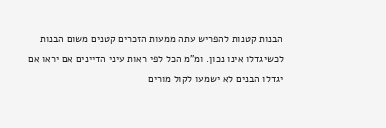הבנות קטנות להפריש עתה ממעות הזכרים קטנים משום הבנות לכשיגדלו אינו נכון. ומ"מ הכל לפי ראות עיני הדיינים אם יראו אם יגדלו הבנים לא ישמעו לקול מורים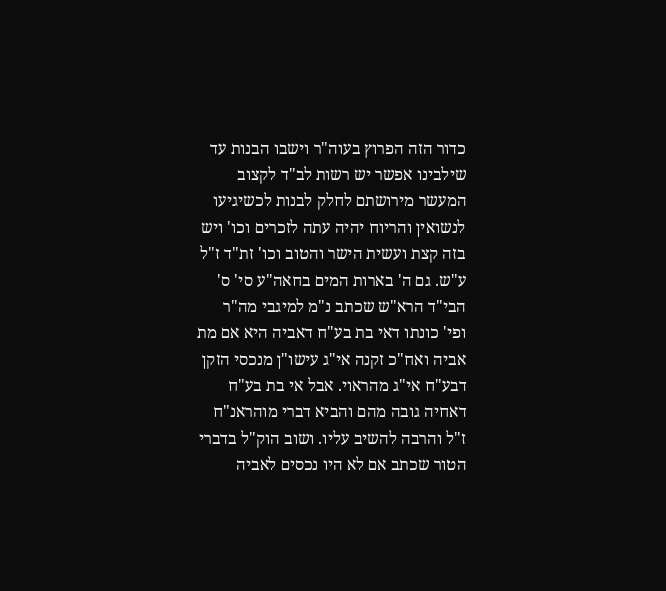כדור הזה הפרוץ בעוה"ר וישבו הבנות עד שילבינו אפשר יש רשות לב"ד לקצוב המעשר מירושתם לחלק לבנות לכשיגיעו לנשואין והריוח יהיה עתה לזכרים וכו' ויש בזה קצת ועשית הישר והטוב וכו' זת"ד ז"ל ע"ש. גם ה' בארות המים בחאה"ע סי' ס' הבי"ד הרא"ש שכתב נ"מ למיגבי מה"ר ופי' כונתו דאי בת בע"ח דאביה היא אם מת אביה ואח"כ זקנה אי"ג עישו"ן מנכסי הזקן דבע"ח אי"ג מהראוי. אבל אי בת בע"ח דאחיה גובה מהם והביא דברי מוהראנ"ח ז"ל והרבה להשיב עליו. ושוב הוק"ל בדברי הטור שכתב אם לא היו נכסים לאביה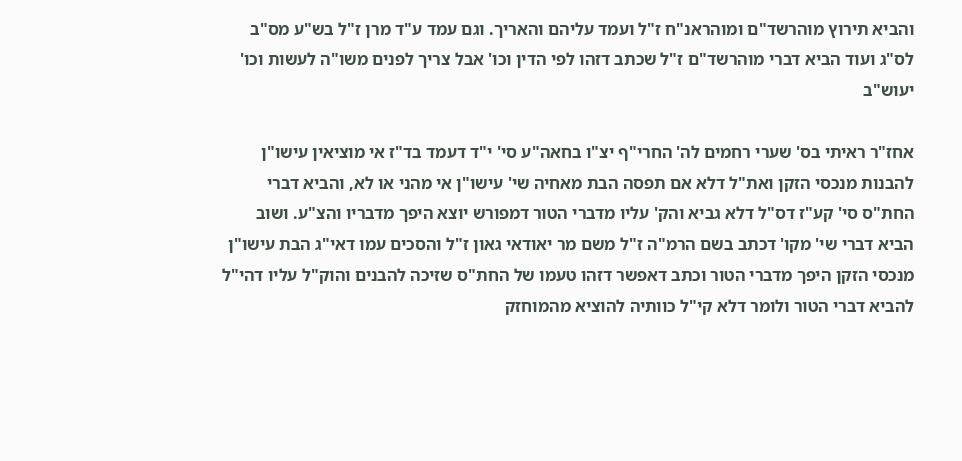והביא תירוץ מוהרשד"ם ומוהראנ"ח ז"ל ועמד עליהם והאריך. וגם עמד ע"ד מרן ז"ל בש"ע מס"ב לס"ג ועוד הביא דברי מוהרשד"ם ז"ל שכתב דזהו לפי הדין וכו' אבל צריך לפנים משו"ה לעשות וכו' יעוש"ב

אחז"ר ראיתי בס' שערי רחמים לה' החרי"ף יצ"ו בחאה"ע סי' י"ד דעמד בד"ז אי מוציאין עישו"ן להבנות מנכסי הזקן ואת"ל דלא אם תפסה הבת מאחיה שי' עישו"ן אי מהני או לא, והביא דברי החת"ס סי' קע"ז דס"ל דלא גביא והק' עליו מדברי הטור דמפורש יוצא היפך מדבריו והצ"ע. ושוב הביא דברי שי' מקו' דכתב בשם הרמ"ה ז"ל משם מר יאודאי גאון ז"ל והסכים עמו דאי"ג הבת עישו"ן מנכסי הזקן היפך מדברי הטור וכתב דאפשר דזהו טעמו של החת"ס שזיכה להבנים והוק"ל עליו דהי"ל להביא דברי הטור ולומר דלא קי"ל כוותיה להוציא מהמוחזק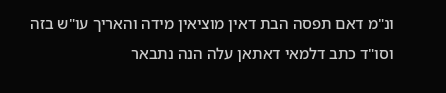ונ"מ דאם תפסה הבת דאין מוציאין מידה והאריך עו"ש בזה וסו"ד כתב דלמאי דאתאן עלה הנה נתבאר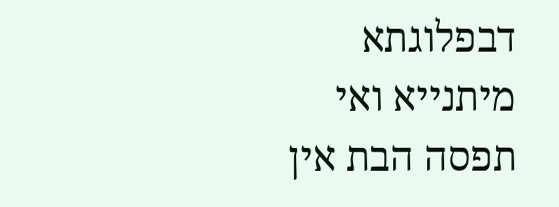דבפלוגתא מיתנייא ואי תפסה הבת אין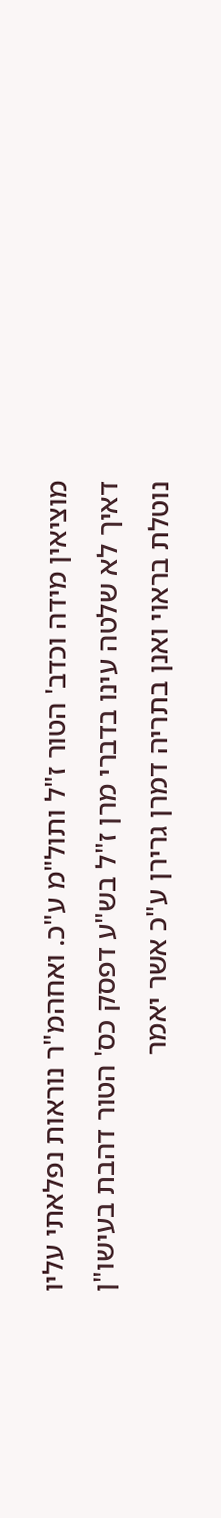מוציאין מידה וכדב' הטור ז"ל ותול"מ ע"כ. ואחהמ"ר נוראות נפלאתי עליו דאיך לא שלטה עינו בדברי מרן ז"ל בש"ע דפסק כס' הטור דהבת בעישו"ן נוטלת בראוי ואנן בתריה דמרן גרירן ע"כ אשר יאמר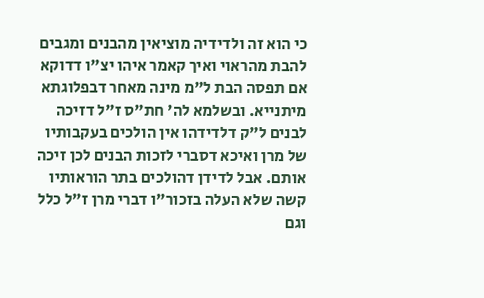כי הוא זה ולדידיה מוציאין מהבנים ומגבים להבת מהראוי ואיך קאמר איהו יצ"ו דדוקא אם תפסה הבת ל"מ מינה מאחר דבפלוגתא מיתנייא. ובשלמא לה' חת"ס ז"ל דזיכה לבנים ל"ק דלדידהו אין הולכים בעקבותיו של מרן ואיכא דסברי לזכות הבנים לכן זיכה אותם. אבל לדידן דהולכים בתר הוראותיו קשה שלא העלה בזכור"ו דברי מרן ז"ל כלל וגם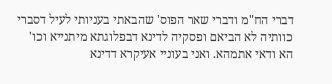דברי הח"מ ודברי שאר הפוס' שהבאתי בעניותי לעיל דסברי כוותיה לא הביאם ופסקיה לדינא דבפלוגתא מיתנייא וכו' הא ודאי אתמהא. ואני בעוניי אעיקרא דדינא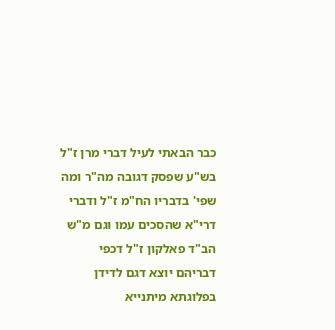כבר הבאתי לעיל דברי מרן ז"ל בש"ע שפסק דגובה מה"ר ומה שפי' בדבריו הח"מ ז"ל ודברי דרי"א שהסכים עמו וגם מ"ש הב"ד פאלקון ז"ל דכפי דבריהם יוצא דגם לדידן בפלוגתא מיתנייא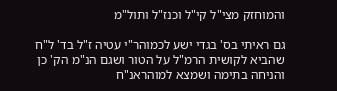והמוחזק מצי"ל קי"ל וכנז"ל ותול"מ

גם ראיתי בס' בגדי ישע לכמוהר"י עטיה ז"ל בד' ל"ח שהביא לקושית הרמ"ל על הטור ושגם הנ"מ הק' כן והניחה בתימה ושמצא למוהראנ"ח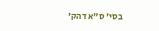בסי' ס"א דהק'